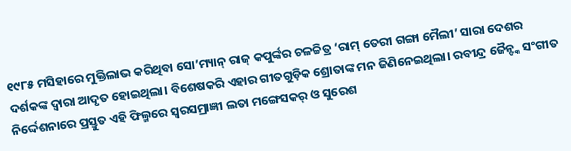୧୯୮୫ ମସିହାରେ ମୁକ୍ତିଲାଭ କରିଥିବା ସୋ’ମ୍ୟାନ୍ ରାଜ୍ କପୁର୍ଙ୍କର ଚଳଚ୍ଚିତ୍ର ‘ରାମ୍ ତେରୀ ଗଙ୍ଗା ମୈଲୀ’ ସାରା ଦେଶର ଦର୍ଶକଙ୍କ ଦ୍ବାରା ଆଦୃତ ହୋଇଥିଲା। ବିଶେଷକରି ଏହାର ଗୀତଗୁଡ଼ିକ ଶ୍ରୋତାଙ୍କ ମନ ଜିଣିନେଇଥିଲା। ରବୀନ୍ଦ୍ର ଜୈନ୍ଙ୍କ ସଂଗୀତ ନିର୍ଦ୍ଦେଶନାରେ ପ୍ରସ୍ତୁତ ଏହି ଫିଲ୍ମରେ ସ୍ବରସମ୍ରାଜ୍ଞୀ ଲତା ମଙ୍ଗେସକର୍ ଓ ସୁରେଶ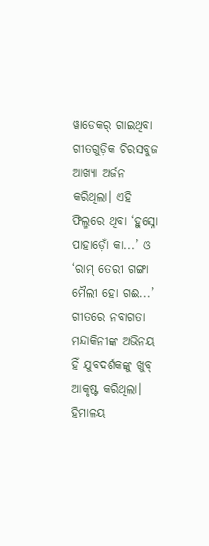ୱାଡେକର୍ ଗାଇଥିବା ଗୀତଗୁଡ଼ିକ ଚିରସବୁଜ ଆଖ୍ୟା ଅର୍ଜନ କରିଥିଲା। ଏହି ଫିଲ୍ମରେ ଥିବା ‘ହୁସ୍ନୋ ପାହାଡ଼ୋଁ କା...’ ଓ ‘ରାମ୍ ତେରୀ ଗଙ୍ଗା ମୈଲୀ ହୋ ଗଈ...’ ଗୀତରେ ନବାଗତା ମନ୍ଦାକିନୀଙ୍କ ଅଭିନୟ ହିଁ ଯୁବଦର୍ଶକଙ୍କୁ ଖୁବ୍ ଆକୃଷ୍ଟ କରିଥିଲା। ହିମାଳୟ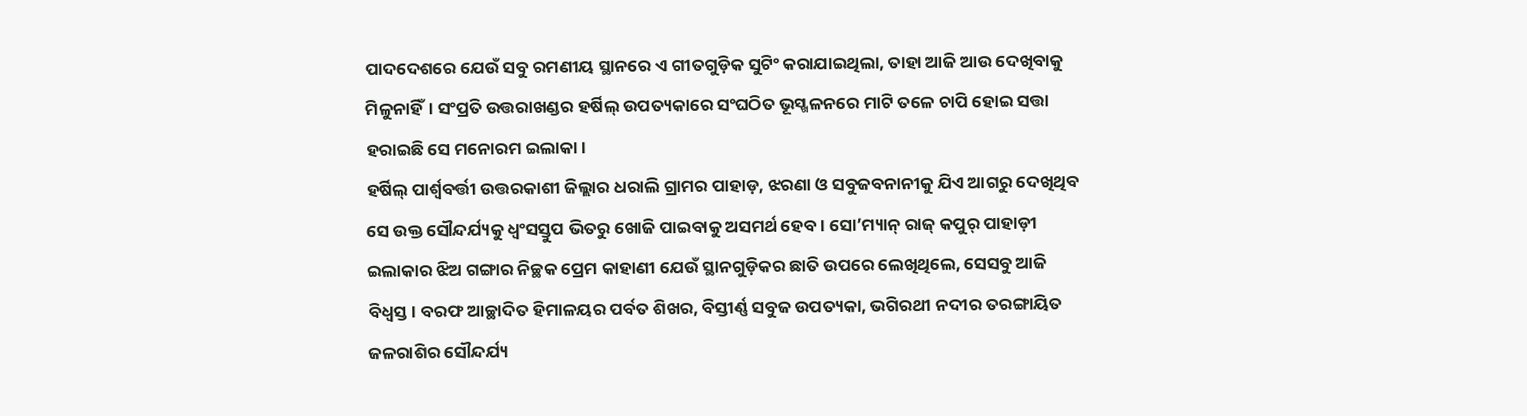ପାଦଦେଶରେ ଯେଉଁ ସବୁ ରମଣୀୟ ସ୍ଥାନରେ ଏ ଗୀତଗୁଡ଼ିକ ସୁଟିଂ କରାଯାଇଥିଲା, ତାହା ଆଜି ଆଉ ଦେଖିବାକୁ ମିଳୁନାହିଁ। ସଂପ୍ରତି ଉତ୍ତରାଖଣ୍ଡର ହର୍ଷିଲ୍ ଉପତ୍ୟକାରେ ସଂଘଠିତ ଭୂସ୍ଖଳନରେ ମାଟି ତଳେ ଚାପି ହୋଇ ସତ୍ତା ହରାଇଛି ସେ ମନୋରମ ଇଲାକା।
ହର୍ଷିଲ୍ ପାର୍ଶ୍ବବର୍ତ୍ତୀ ଉତ୍ତରକାଶୀ ଜିଲ୍ଲାର ଧରାଲି ଗ୍ରାମର ପାହାଡ଼, ଝରଣା ଓ ସବୁଜବନାନୀକୁ ଯିଏ ଆଗରୁ ଦେଖିଥିବ ସେ ଉକ୍ତ ସୌନ୍ଦର୍ଯ୍ୟକୁ ଧ୍ବଂସସ୍ତୁପ ଭିତରୁ ଖୋଜି ପାଇବାକୁ ଅସମର୍ଥ ହେବ। ସୋ’ମ୍ୟାନ୍ ରାଜ୍ କପୁର୍ ପାହାଡ଼ୀ ଇଲାକାର ଝିଅ ଗଙ୍ଗାର ନିଚ୍ଛକ ପ୍ରେମ କାହାଣୀ ଯେଉଁ ସ୍ଥାନଗୁଡ଼ିକର ଛାତି ଉପରେ ଲେଖିଥିଲେ, ସେସବୁ ଆଜି ବିଧ୍ବସ୍ତ। ବରଫ ଆଚ୍ଛାଦିତ ହିମାଳୟର ପର୍ବତ ଶିଖର, ବିସ୍ତୀର୍ଣ୍ଣ ସବୁଜ ଉପତ୍ୟକା, ଭଗିରଥୀ ନଦୀର ତରଙ୍ଗାୟିତ ଜଳରାଶିର ସୌନ୍ଦର୍ଯ୍ୟ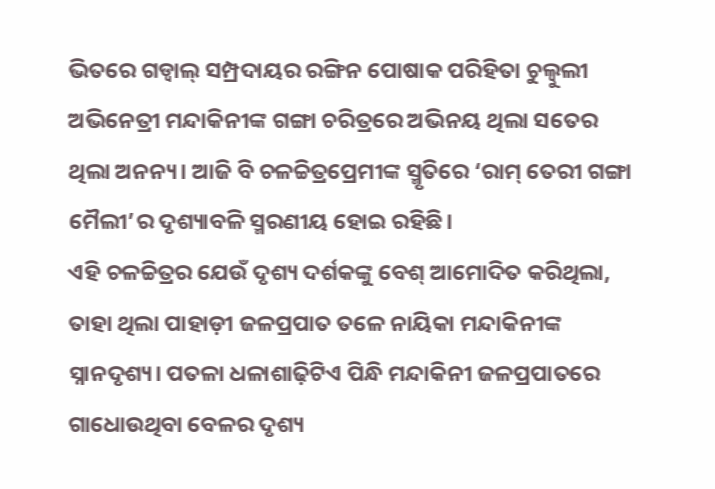ଭିତରେ ଗଡ୍ୱାଲ୍ ସମ୍ପ୍ରଦାୟର ରଙ୍ଗିନ ପୋଷାକ ପରିହିତା ଚୁଲ୍ବୁଲୀ ଅଭିନେତ୍ରୀ ମନ୍ଦାକିନୀଙ୍କ ଗଙ୍ଗା ଚରିତ୍ରରେ ଅଭିନୟ ଥିଲା ସତେର ଥିଲା ଅନନ୍ୟ। ଆଜି ବି ଚଳଚ୍ଚିତ୍ରପ୍ରେମୀଙ୍କ ସ୍ମୃତିରେ ‘ରାମ୍ ତେରୀ ଗଙ୍ଗା ମୈଲୀ’ର ଦୃଶ୍ୟାବଳି ସ୍ମରଣୀୟ ହୋଇ ରହିଛି।
ଏହି ଚଳଚ୍ଚିତ୍ରର ଯେଉଁ ଦୃଶ୍ୟ ଦର୍ଶକଙ୍କୁ ବେଶ୍ ଆମୋଦିତ କରିଥିଲା, ତାହା ଥିଲା ପାହାଡ଼ୀ ଜଳପ୍ରପାତ ତଳେ ନାୟିକା ମନ୍ଦାକିନୀଙ୍କ ସ୍ନାନଦୃଶ୍ୟ। ପତଳା ଧଳାଶାଢ଼ିଟିଏ ପିନ୍ଧି ମନ୍ଦାକିନୀ ଜଳପ୍ରପାତରେ ଗାଧୋଉଥିବା ବେଳର ଦୃଶ୍ୟ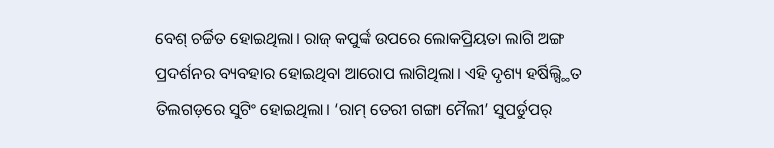ବେଶ୍ ଚର୍ଚ୍ଚିତ ହୋଇଥିଲା। ରାଜ୍ କପୁର୍ଙ୍କ ଉପରେ ଲୋକପ୍ରିୟତା ଲାଗି ଅଙ୍ଗ ପ୍ରଦର୍ଶନର ବ୍ୟବହାର ହୋଇଥିବା ଆରୋପ ଲାଗିଥିଲା। ଏହି ଦୃଶ୍ୟ ହର୍ଷିଲ୍ସ୍ଥିତ ତିଲଗଡ଼ରେ ସୁଟିଂ ହୋଇଥିଲା। ‘ରାମ୍ ତେରୀ ଗଙ୍ଗା ମୈଲୀ’ ସୁପର୍ଡୁପର୍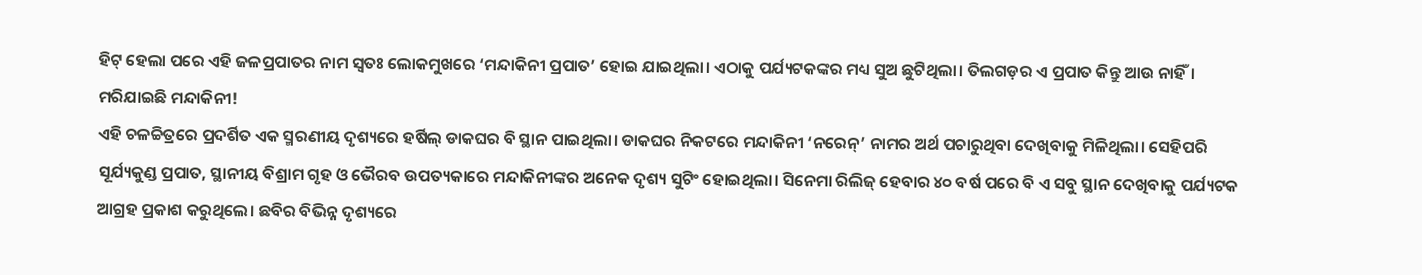ହିଟ୍ ହେଲା ପରେ ଏହି ଜଳପ୍ରପାତର ନାମ ସ୍ବତଃ ଲୋକମୁଖରେ ‘ମନ୍ଦାକିନୀ ପ୍ରପାତ’ ହୋଇ ଯାଇଥିଲା। ଏଠାକୁ ପର୍ଯ୍ୟଟକଙ୍କର ମଧ୍ୟ ସୁଅ ଛୁଟିଥିଲା। ତିଲଗଡ଼ର ଏ ପ୍ରପାତ କିନ୍ତୁ ଆଉ ନାହିଁ। ମରିଯାଇଛି ମନ୍ଦାକିନୀ!
ଏହି ଚଳଚ୍ଚିତ୍ରରେ ପ୍ରଦର୍ଶିତ ଏକ ସ୍ମରଣୀୟ ଦୃଶ୍ୟରେ ହର୍ଷିଲ୍ ଡାକଘର ବି ସ୍ଥାନ ପାଇଥିଲା। ଡାକଘର ନିକଟରେ ମନ୍ଦାକିନୀ ‘ନରେନ୍’ ନାମର ଅର୍ଥ ପଚାରୁଥିବା ଦେଖିବାକୁ ମିଳିଥିଲା। ସେହିପରି ସୂର୍ଯ୍ୟକୁଣ୍ଡ ପ୍ରପାତ, ସ୍ଥାନୀୟ ବିଶ୍ରାମ ଗୃହ ଓ ଭୈରବ ଉପତ୍ୟକାରେ ମନ୍ଦାକିନୀଙ୍କର ଅନେକ ଦୃଶ୍ୟ ସୁଟିଂ ହୋଇଥିଲା। ସିନେମା ରିଲିଜ୍ ହେବାର ୪୦ ବର୍ଷ ପରେ ବି ଏ ସବୁ ସ୍ଥାନ ଦେଖିବାକୁ ପର୍ଯ୍ୟଟକ ଆଗ୍ରହ ପ୍ରକାଶ କରୁଥିଲେ। ଛବିର ବିଭିନ୍ନ ଦୃଶ୍ୟରେ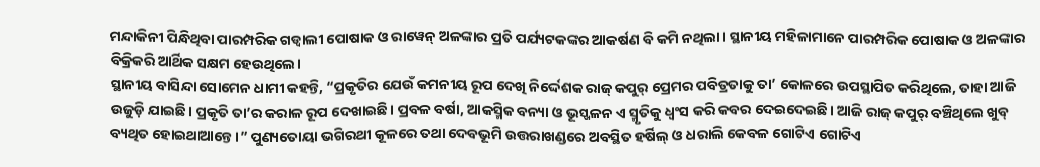ମନ୍ଦାକିନୀ ପିନ୍ଧିଥିବା ପାରମ୍ପରିକ ଗଡ୍ୱାଲୀ ପୋଷାକ ଓ ରାୱେନ୍ ଅଳଙ୍କାର ପ୍ରତି ପର୍ଯ୍ୟଟକଙ୍କର ଆକର୍ଷଣ ବି କମି ନଥିଲା। ସ୍ଥାନୀୟ ମହିଳାମାନେ ପାରମ୍ପରିକ ପୋଷାକ ଓ ଅଳଙ୍କାର ବିକ୍ରିକରି ଆର୍ଥିକ ସକ୍ଷମ ହେଉଥିଲେ।
ସ୍ଥାନୀୟ ବାସିନ୍ଦା ସୋମେନ ଧାମୀ କହନ୍ତି, “ପ୍ରକୃତିର ଯେଉଁ କମନୀୟ ରୂପ ଦେଖି ନିର୍ଦ୍ଦେଶକ ରାଜ୍ କପୁର୍ ପ୍ରେମର ପବିତ୍ରତାକୁ ତା’ କୋଳରେ ଉପସ୍ଥାପିତ କରିଥିଲେ, ତାହା ଆଜି ଉଜୁଡ଼ି ଯାଇଛି। ପ୍ରକୃତି ତା’ର କରାଳ ରୂପ ଦେଖାଇଛି। ପ୍ରବଳ ବର୍ଷା, ଆକସ୍ମିକ ବନ୍ୟା ଓ ଭୂସ୍ଖଳନ ଏ ସ୍ମୃତିକୁ ଧ୍ୱଂସ କରି କବର ଦେଇଦେଇଛି। ଆଜି ରାଜ୍ କପୁର୍ ବଞ୍ଚିଥିଲେ ଖୁବ୍ ବ୍ୟଥିତ ହୋଇଥାଆନ୍ତେ।” ପୁଣ୍ୟତୋୟା ଭଗିରଥୀ କୂଳରେ ତଥା ଦେବଭୂମି ଉତ୍ତରାଖଣ୍ଡରେ ଅବସ୍ଥିତ ହର୍ଷିଲ୍ ଓ ଧରାଲି କେବଳ ଗୋଟିଏ ଗୋଟିଏ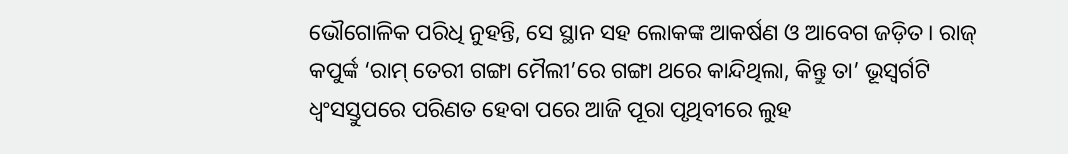ଭୌଗୋଳିକ ପରିଧି ନୁହନ୍ତି, ସେ ସ୍ଥାନ ସହ ଲୋକଙ୍କ ଆକର୍ଷଣ ଓ ଆବେଗ ଜଡ଼ିତ। ରାଜ୍ କପୁର୍ଙ୍କ ‘ରାମ୍ ତେରୀ ଗଙ୍ଗା ମୈଲୀ’ରେ ଗଙ୍ଗା ଥରେ କାନ୍ଦିଥିଲା, କିନ୍ତୁ ତା’ ଭୂସ୍ବର୍ଗଟି ଧ୍ବଂସସ୍ତୁପରେ ପରିଣତ ହେବା ପରେ ଆଜି ପୂରା ପୃଥିବୀରେ ଲୁହ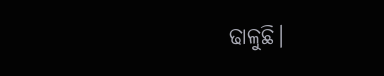ଢାଳୁଛି।